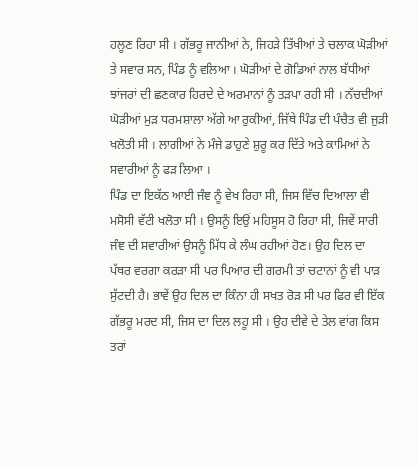ਹਲੂਣ ਰਿਹਾ ਸੀ । ਗੱਭਰੂ ਜਾਨੀਆਂ ਨੇ, ਜਿਹੜੇ ਤਿੱਖੀਆਂ ਤੇ ਚਲਾਕ ਘੋੜੀਆਂ ਤੇ ਸਵਾਰ ਸਨ, ਪਿੰਡ ਨੂੰ ਵਲਿਆ । ਘੋੜੀਆਂ ਦੇ ਗੋਡਿਆਂ ਨਾਲ ਬੱਧੀਆਂ ਝਾਂਜਰਾਂ ਦੀ ਛਣਕਾਰ ਹਿਰਦੇ ਦੇ ਅਰਮਾਨਾਂ ਨੂੰ ਤੜਪਾ ਰਹੀ ਸੀ । ਨੱਚਦੀਆਂ ਘੋੜੀਆਂ ਮੁੜ ਧਰਮਸ਼ਾਲਾ ਅੱਗੇ ਆ ਰੁਕੀਆਂ, ਜਿੱਥੇ ਪਿੰਡ ਦੀ ਪੰਚੈਤ ਵੀ ਜੁੜੀ ਖਲੋਤੀ ਸੀ । ਲਾਗੀਆਂ ਨੇ ਮੰਜੇ ਡਾਹੁਣੇ ਸ਼ੁਰੂ ਕਰ ਦਿੱਤੇ ਅਤੇ ਕਾਮਿਆਂ ਨੇ ਸਵਾਰੀਆਂ ਨੂੰ ਫੜ ਲਿਆ ।
ਪਿੰਡ ਦਾ ਇਕੱਠ ਆਈ ਜੰਞ ਨੂੰ ਵੇਖ ਰਿਹਾ ਸੀ, ਜਿਸ ਵਿੱਚ ਦਿਆਲਾ ਵੀ ਮਸੋਸੀ ਵੱਟੀ ਖਲੋਤਾ ਸੀ । ਉਸਨੂੰ ਇਉਂ ਮਹਿਸੂਸ ਹੋ ਰਿਹਾ ਸੀ, ਜਿਵੇਂ ਸਾਰੀ ਜੰਞ ਦੀ ਸਵਾਰੀਆਂ ਉਸਨੂੰ ਮਿੱਧ ਕੇ ਲੰਘ ਰਹੀਆਂ ਹੋਣ। ਉਹ ਦਿਲ ਦਾ ਪੱਥਰ ਵਰਗਾ ਕਰੜਾ ਸੀ ਪਰ ਪਿਆਰ ਦੀ ਗਰਮੀ ਤਾਂ ਚਟਾਨਾਂ ਨੂੰ ਵੀ ਪਾੜ ਸੁੱਟਦੀ ਹੈ। ਭਾਵੇਂ ਉਹ ਦਿਲ ਦਾ ਕਿੰਨਾ ਹੀ ਸਖਤ ਰੋੜ ਸੀ ਪਰ ਫਿਰ ਵੀ ਇੱਕ ਗੱਭਰੂ ਮਰਦ ਸੀ, ਜਿਸ ਦਾ ਦਿਲ ਲਹੂ ਸੀ । ਉਹ ਦੀਵੇ ਦੇ ਤੇਲ ਵਾਂਗ ਕਿਸ ਤਰਾਂ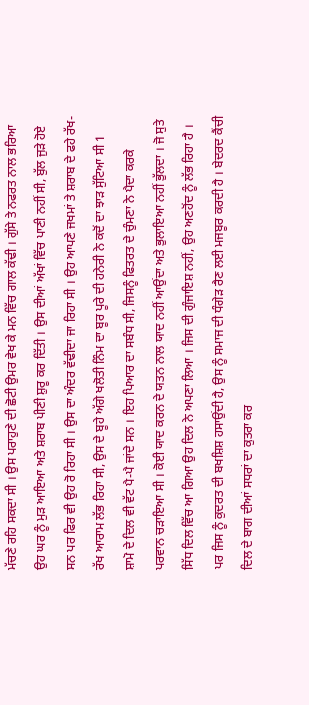ਮੱਚਣੇ ਰਹਿ ਸਕਦਾ ਸੀ । ਉਸ ਪਰਾਹੁਣੇ ਦੀ ਛੋਟੀ ਉਮਰ ਵੇਖ ਕੇ ਮਨ ਵਿੱਚ ਗਾਲ ਕੱਢੀ । ਗੁੱਸੇ ਤੇ ਨਫਰਤ ਨਾਲ ਭਰਿਆ ਉਹ ਘਰ ਨੂੰ ਮੁੜ ਆਇਆ ਅਤੇ ਸ਼ਰਾਬ ਪੀਣੀ ਸ਼ੁਰੂ ਕਰ ਦਿੱਤੀ । ਉਸ ਦੀਆਂ ਅੱਖਾਂ ਵਿੱਚ ਪਾਣੀ ਨਹੀਂ ਸੀ, ਬੁੱਲ ਜੁੜੇ ਹੋਏ ਸਨ ਪਰ ਫਿਰ ਵੀ ਉਹ ਰੋ ਰਿਹਾ ਸੀ । ਉਸ ਦਾ ਅੰਦਰ ਵੱਢੀਦਾ ਜਾ ਰਿਹਾ ਸੀ । ਉਹ ਆਪਣੇ ਜਖਮਾਂ ਤੇ ਸ਼ਰਾਬ ਦੇ ਫਹੇ ਰੱਖ-ਰੱਖ ਆਰਾਮ ਲੱਭ ਰਿਹਾ ਸੀ, ਉਸ ਦੇ ਬੂਹੇ ਅੱਗੇ ਖਲੋਤੀ ਨਿੰਮ ਦਾ ਬੂਰ ਪੂਰੇ ਦੀ ਹਨੇਰੀ ਨੇ ਕਦੋਂ ਦਾ ਝਾੜ ਸੁੱਟਿਆ ਸੀ 1
ਸ਼ਾਮੋ ਦੇ ਦਿਲ ਵੀ ਵੱਟ ਪੈ-ਪੈ ਜਾਂਦੇ ਸਨ । ਇਹ ਪਿਆਰ ਦਾ ਸਬੰਧ ਸੀ, ਜਿਸਨੂੰ ਫਿਤਰਤ ਦੇ ਚੁੰਮਣਾ ਨੇ ਪੈਦਾ ਕਰਕੇ ਪਰਵਾਨ ਚੜਾਇਆ ਸੀ । ਕੋਈ ਯਾਦ ਕਰਨ ਦੇ ਯਤਨ ਨਾਲ ਯਾਦ ਨਹੀਂ ਆਉਂਦਾ ਅਤੇ ਭੁਲਾਇਆ ਨਹੀਂ ਭੁੱਲਦਾ । ਜੋ ਸੁਤੇ ਸਿੱਧ ਦਿਲ ਵਿੱਚ ਆ ਗਿਆ ਉਹ ਦਿਲ ਨੇ ਅਪਣਾ ਲਿਆ । ਜਿਸ ਦੀ ਗੁੰਜਾਇਸ਼ ਨਹੀਂ, ਉਹ ਅਣਹੋਂਦ ਨੂੰ ਲੱਭ ਰਿਹਾ ਹੈ । ਪਰ ਜਿਸ ਨੂੰ ਕੁਦਰਤ ਦੀ ਬਖਸ਼ਿਸ਼ ਹਸਾਉਂਦੀ ਹੈ, ਉਸ ਨੂੰ ਸਮਾਜ ਦੀ ਧੰਗੇੜ ਰੈਣ ਲਈ ਮਜਬੂਰ ਕਰਦੀ ਹੈ । ਬੇਦਰਦ ਕੈਂਚੀ ਦਿਲ ਦੇ ਬਾਗ ਦੀਆਂ ਸਧਰਾਂ ਦਾ ਕੁਤਰਾ ਕਰ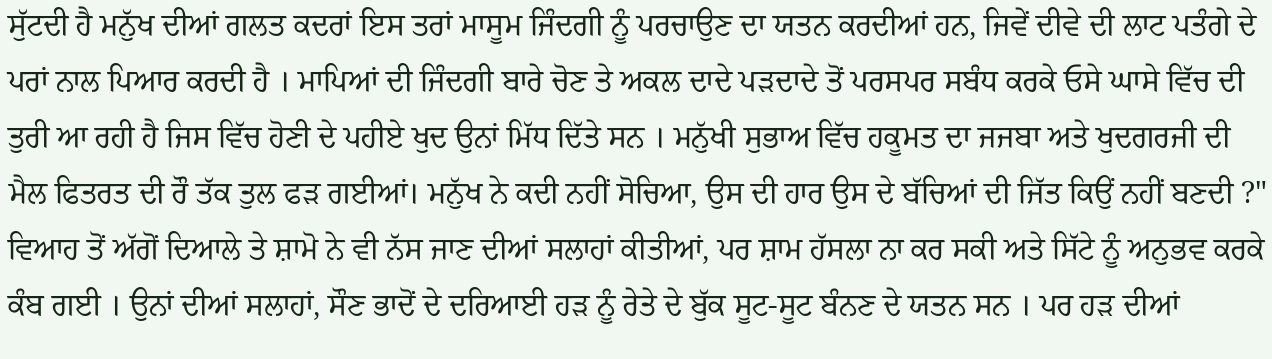ਸੁੱਟਦੀ ਹੈ ਮਨੁੱਖ ਦੀਆਂ ਗਲਤ ਕਦਰਾਂ ਇਸ ਤਰਾਂ ਮਾਸੂਮ ਜਿੰਦਗੀ ਨੂੰ ਪਰਚਾਉਣ ਦਾ ਯਤਨ ਕਰਦੀਆਂ ਹਨ, ਜਿਵੇਂ ਦੀਵੇ ਦੀ ਲਾਟ ਪਤੰਗੇ ਦੇ ਪਰਾਂ ਨਾਲ ਪਿਆਰ ਕਰਦੀ ਹੈ । ਮਾਪਿਆਂ ਦੀ ਜਿੰਦਗੀ ਬਾਰੇ ਚੋਣ ਤੇ ਅਕਲ ਦਾਦੇ ਪੜਦਾਦੇ ਤੋਂ ਪਰਸਪਰ ਸਬੰਧ ਕਰਕੇ ਓਸੇ ਘਾਸੇ ਵਿੱਚ ਦੀ ਤੁਰੀ ਆ ਰਹੀ ਹੈ ਜਿਸ ਵਿੱਚ ਹੋਣੀ ਦੇ ਪਹੀਏ ਖੁਦ ਉਨਾਂ ਮਿੱਧ ਦਿੱਤੇ ਸਨ । ਮਨੁੱਖੀ ਸੁਭਾਅ ਵਿੱਚ ਹਕੂਮਤ ਦਾ ਜਜਬਾ ਅਤੇ ਖੁਦਗਰਜੀ ਦੀ ਮੈਲ ਫਿਤਰਤ ਦੀ ਰੌ ਤੱਕ ਤੁਲ ਫੜ ਗਈਆਂ। ਮਨੁੱਖ ਨੇ ਕਦੀ ਨਹੀਂ ਸੋਚਿਆ, ਉਸ ਦੀ ਹਾਰ ਉਸ ਦੇ ਬੱਚਿਆਂ ਦੀ ਜਿੱਤ ਕਿਉਂ ਨਹੀਂ ਬਣਦੀ ?"
ਵਿਆਹ ਤੋਂ ਅੱਗੋਂ ਦਿਆਲੇ ਤੇ ਸ਼ਾਮੋ ਨੇ ਵੀ ਨੱਸ ਜਾਣ ਦੀਆਂ ਸਲਾਹਾਂ ਕੀਤੀਆਂ, ਪਰ ਸ਼ਾਮ ਹੱਸਲਾ ਨਾ ਕਰ ਸਕੀ ਅਤੇ ਸਿੱਟੇ ਨੂੰ ਅਨੁਭਵ ਕਰਕੇ ਕੰਬ ਗਈ । ਉਨਾਂ ਦੀਆਂ ਸਲਾਹਾਂ, ਸੌਣ ਭਾਦੋਂ ਦੇ ਦਰਿਆਈ ਹੜ ਨੂੰ ਰੇਤੇ ਦੇ ਬੁੱਕ ਸੂਟ-ਸੂਟ ਬੰਨਣ ਦੇ ਯਤਨ ਸਨ । ਪਰ ਹੜ ਦੀਆਂ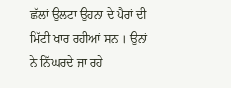ਛੱਲਾਂ ਉਲਟਾ ਉਹਨਾ ਦੇ ਪੈਰਾਂ ਦੀ ਮਿੱਟੀ ਖਾਰ ਰਹੀਆਂ ਸਨ । ਉਨਾਂ ਨੇ ਨਿੱਘਰਦੇ ਜਾ ਰਹੇ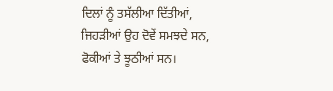ਦਿਲਾਂ ਨੂੰ ਤਸੱਲੀਆ ਦਿੱਤੀਆਂ, ਜਿਹੜੀਆਂ ਉਹ ਦੋਵੇਂ ਸਮਝਦੇ ਸਨ, ਫੋਕੀਆਂ ਤੇ ਝੂਠੀਆਂ ਸਨ।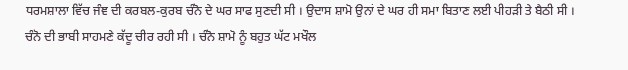ਧਰਮਸ਼ਾਲਾ ਵਿੱਚ ਜੰਞ ਦੀ ਕਰਬਲ-ਕੁਰਬ ਚੰਨੋ ਦੇ ਘਰ ਸਾਫ ਸੁਣਦੀ ਸੀ । ਉਦਾਸ ਸ਼ਾਮੋ ਉਨਾਂ ਦੇ ਘਰ ਹੀ ਸਮਾ ਬਿਤਾਣ ਲਈ ਪੀਹੜੀ ਤੇ ਬੈਠੀ ਸੀ । ਚੰਨੋ ਦੀ ਭਾਬੀ ਸਾਹਮਣੇ ਕੱਦੂ ਚੀਰ ਰਹੀ ਸੀ । ਚੰਨੋ ਸ਼ਾਮੋ ਨੂੰ ਬਹੁਤ ਘੱਟ ਮਖੌਲ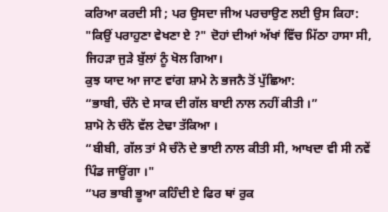ਕਰਿਆ ਕਰਦੀ ਸੀ ; ਪਰ ਉਸਦਾ ਜੀਅ ਪਰਚਾਉਣ ਲਈ ਉਸ ਕਿਹਾ:
"ਕਿਉਂ ਪਰਾਹੁਣਾ ਵੇਖਣਾ ਏ ?" ਦੋਹਾਂ ਦੀਆਂ ਅੱਖਾਂ ਵਿੱਚ ਮਿੱਠਾ ਹਾਸਾ ਸੀ, ਜਿਹੜਾ ਜੁੜੇ ਬੁੱਲਾਂ ਨੂੰ ਖੋਲ ਗਿਆ।
ਕੁਝ ਯਾਦ ਆ ਜਾਣ ਵਾਂਗ ਸ਼ਾਮੇ ਨੇ ਭਜਨੈ ਤੋਂ ਪੁੱਛਿਆ:
“ਭਾਬੀ, ਚੰਨੋ ਦੇ ਸਾਕ ਦੀ ਗੱਲ ਬਾਈ ਨਾਲ ਨਹੀਂ ਕੀਤੀ ।”
ਸ਼ਾਮੋ ਨੇ ਚੰਨੋ ਵੱਲ ਟੇਢਾ ਤੱਕਿਆ ।
“ਬੀਬੀ, ਗੱਲ ਤਾਂ ਮੈ ਚੰਨੋ ਦੇ ਭਾਈ ਨਾਲ ਕੀਤੀ ਸੀ, ਆਖਦਾ ਵੀ ਸੀ ਨਵੇਂ ਪਿੰਡ ਜਾਊਂਗਾ ।"
“ਪਰ ਭਾਬੀ ਭੂਆ ਕਹਿੰਦੀ ਏ ਫਿਰ ਥਾਂ ਰੁਕ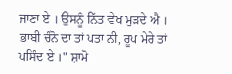ਜਾਣਾ ਏ । ਉਸਨੂੰ ਨਿੱਤ ਵੇਖ ਮੁੜਦੇ ਐ । ਭਾਬੀ ਚੰਨੋ ਦਾ ਤਾਂ ਪਤਾ ਨੀ, ਰੂਪ ਮੇਰੇ ਤਾਂ ਪਸਿੰਦ ਏ ।" ਸ਼ਾਮੋ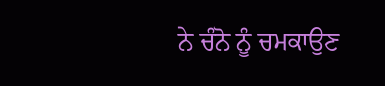ਨੇ ਚੰਨੋ ਨੂੰ ਚਮਕਾਉਣ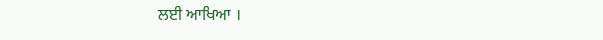ਲਈ ਆਖਿਆ ।